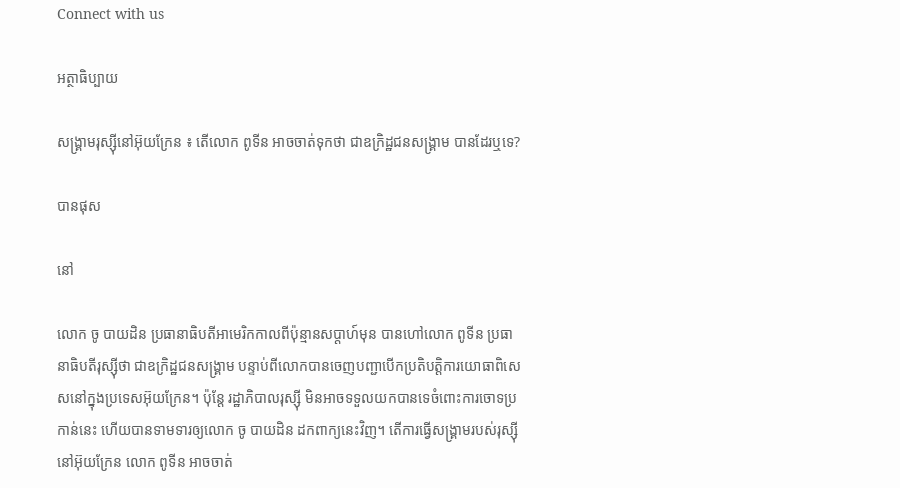Connect with us

អត្ថាធិប្បាយ

សង្រ្គាមរុស្ស៊ីនៅអ៊ុយក្រែន ៖ តើលោក ពូទីន អាចចាត់ទុកថា ជាឧក្រិដ្ឋជនសង្រ្គាម បានដែរឬទេ?

បានផុស

នៅ

លោក ចូ បាយដិន ប្រធានាធិបតីអាមេរិកកាលពីប៉ុន្មានសប្តាហ៍មុន បានហៅលោក ពូទីន ប្រធានាធិបតីរុស្ស៊ីថា ជាឧក្រិដ្ឋជនសង្រ្គាម បន្ទាប់ពីលោកបានចេញបញ្ជាបើកប្រតិបត្តិការយោធាពិសេសនៅក្នុងប្រទេសអ៊ុយក្រែន។ ប៉ុន្តែ រដ្ឋាភិបាលរុស្ស៊ី មិនអាចទទួលយកបានទេចំពោះការចោទប្រកាន់នេះ ហើយបានទាមទារឲ្យលោក ចូ បាយដិន ដកពាក្យនេះវិញ។ តើការធ្វើសង្រ្គាមរបស់រុស្ស៊ីនៅអ៊ុយក្រែន លោក ពូទីន អាចចាត់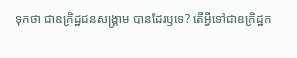ទុកថា ជាឧក្រិដ្ឋជនសង្រ្គាម បានដែរឫទេ? តើអ្វីទៅជាឧក្រិដ្ឋក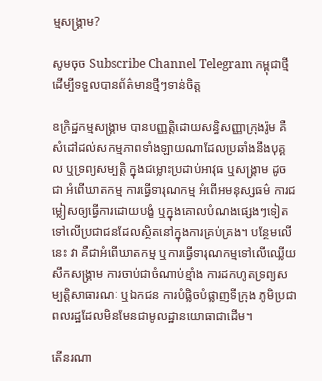ម្មសង្រ្គាម?

សូមចុច Subscribe Channel Telegram កម្ពុជាថ្មី ដើម្បីទទួលបានព័ត៌មានថ្មីៗទាន់ចិត្ត

ឧក្រិដ្ឋកម្មសង្គ្រាម បានបញ្ញត្តិដោយសន្ធិសញ្ញាក្រុងរ៉ូម គឺសំដៅដល់សកម្មភាពទាំងឡាយណាដែលប្រឆាំងនឹងបុគ្គល ឬទ្រព្យសម្បត្តិ ក្នុងជម្លោះប្រដាប់អាវុធ ឬសង្គ្រាម ដូចជា អំពើឃាតកម្ម ការធ្វើទារុណកម្ម អំពើអមនុស្សធម៌ ការជម្លៀសឲ្យធ្វើការដោយបង្ខំ ឬក្នុងគោលបំណងផ្សេងៗទៀត ទៅលើប្រជាជនដែលស្ថិតនៅក្នុងការគ្រប់គ្រង។ បន្ថែមលើនេះ វា គឺជាអំពើឃាតកម្ម ឬការធ្វើទារុណកម្មទៅលើឈ្លើយសឹកសង្គ្រាម ការចាប់ជាចំណាប់ខ្មាំង ការដកហូតទ្រព្យសម្បត្តិសាធារណៈ ឬឯកជន ការបំផ្លិចបំផ្លាញទីក្រុង ភូមិប្រជាពលរដ្ឋដែលមិនមែនជាមូលដ្ឋានយោធាជាដើម។

តើនរណា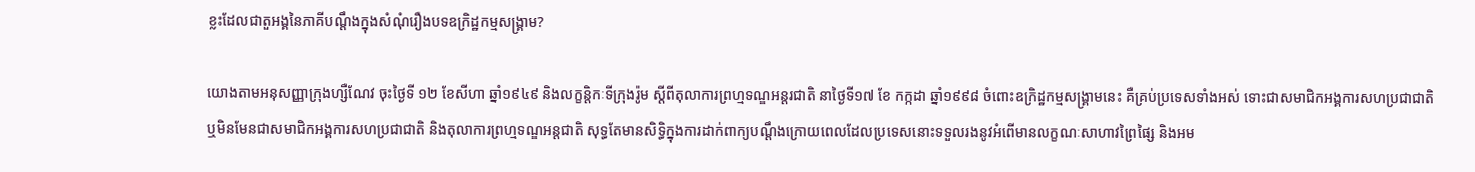ខ្លះដែលជាតួអង្គនៃភាគីបណ្ដឹងក្នុងសំណុំរឿងបទឧក្រិដ្ឋកម្មសង្គ្រាម?

យោងតាមអនុសញ្ញាក្រុងហ្សឺណែវ ចុះថ្ងៃទី ១២ ខែសីហា ឆ្នាំ១៩៤៩ និងលក្ខន្តិកៈទីក្រុងរ៉ូម ស្ដីពីតុលាការព្រហ្មទណ្ឌអន្តរជាតិ នាថ្ងៃទី១៧ ខែ កក្កដា ឆ្នាំ១៩៩៨ ចំពោះឧក្រិដ្ឋកម្មសង្គ្រាមនេះ គឺគ្រប់ប្រទេសទាំងអស់ ទោះជាសមាជិកអង្គការសហប្រជាជាតិ ឬមិនមែនជាសមាជិកអង្គការសហប្រជាជាតិ និងតុលាការព្រហ្មទណ្ឌអន្តជាតិ សុទ្ធតែមានសិទ្ធិក្នុងការដាក់ពាក្យបណ្ដឹងក្រោយពេលដែលប្រទេសនោះទទួលរងនូវអំពើមានលក្ខណៈសាហាវព្រៃផ្សៃ និងអម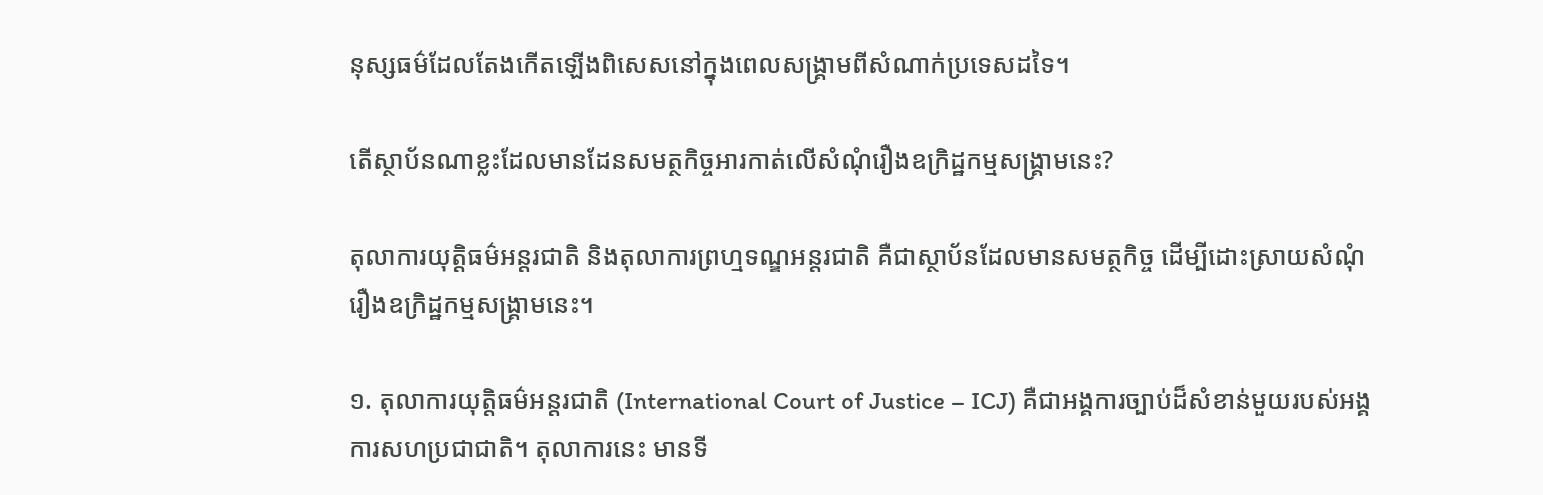នុស្សធម៌ដែលតែងកើតឡើងពិសេសនៅក្នុងពេលសង្គ្រាមពីសំណាក់ប្រទេសដទៃ។

តើស្ថាប័នណាខ្លះដែលមានដែនសមត្ថកិច្ចអារកាត់លើសំណុំរឿងឧក្រិដ្ឋកម្មសង្រ្គាមនេះ?

តុលាការយុត្តិធម៌អន្តរជាតិ និងតុលាការព្រហ្មទណ្ឌអន្តរជាតិ គឺជាស្ថាប័នដែលមានសមត្ថកិច្ច ដើម្បីដោះស្រាយសំណុំរឿងឧក្រិដ្ឋកម្មសង្គ្រាមនេះ។

១. តុលាការយុត្តិធម៌អន្តរជាតិ (International Court of Justice – ICJ) គឺជាអង្គការច្បាប់ដ៏សំខាន់មួយរបស់អង្គការសហប្រជាជាតិ។ តុលាការនេះ មានទី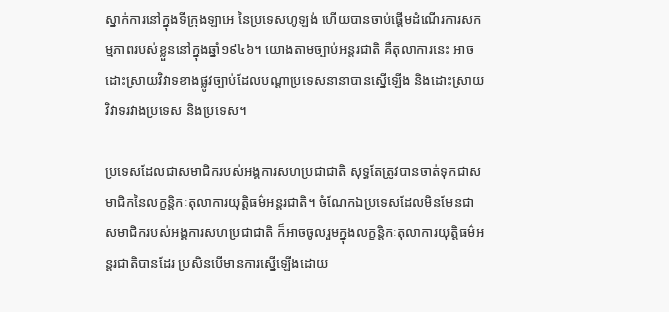ស្នាក់ការនៅក្នុងទីក្រុងឡាអេ នៃប្រទេសហូឡង់ ហើយបានចាប់ផ្ដើមដំណើរការសកម្មភាពរបស់ខ្លួននៅក្នុងឆ្នាំ១៩៤៦។ យោងតាមច្បាប់អន្តរជាតិ គឺតុលាការនេះ អាចដោះស្រាយវិវាទខាងផ្លូវច្បាប់ដែលបណ្ដាប្រទេសនានាបានស្នើឡើង និងដោះស្រាយវិវាទរវាងប្រទេស និងប្រទេស។

ប្រទេសដែលជាសមាជិករបស់អង្គការសហប្រជាជាតិ សុទ្ធតែត្រូវបានចាត់ទុកជាសមាជិកនៃលក្ខន្តិកៈតុលាការយុត្តិធម៌អន្តរជាតិ។ ចំណែកឯប្រទេសដែលមិនមែនជាសមាជិករបស់អង្គការសហប្រជាជាតិ ក៏អាចចូលរួមក្នុងលក្ខន្តិកៈតុលាការយុត្តិធម៌អន្តរជាតិបានដែរ ប្រសិនបើមានការស្នើឡើងដោយ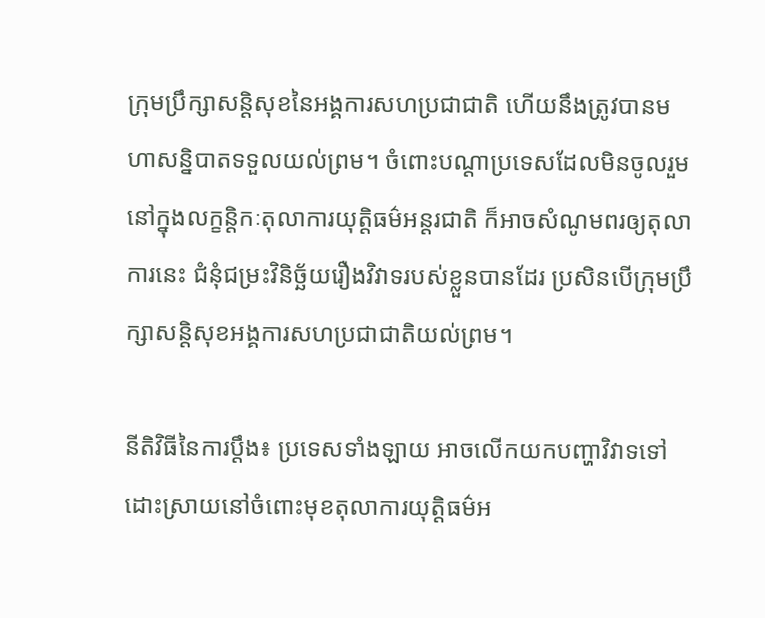ក្រុមប្រឹក្សាសន្តិសុខនៃអង្គការសហប្រជាជាតិ ហើយនឹងត្រូវបានមហាសន្និបាតទទួលយល់ព្រម។ ចំពោះបណ្ដាប្រទេសដែលមិនចូលរួមនៅក្នុងលក្ខន្តិកៈតុលាការយុត្តិធម៌អន្តរជាតិ ក៏អាចសំណូមពរឲ្យតុលាការនេះ ជំនុំជម្រះវិនិច្ឆ័យរឿងវិវាទរបស់ខ្លួនបានដែរ ប្រសិនបើក្រុមប្រឹក្សាសន្តិសុខអង្គការសហប្រជាជាតិយល់ព្រម។

នីតិវិធីនៃការប្ដឹង៖ ប្រទេសទាំងឡាយ អាចលើកយកបញ្ហាវិវាទទៅដោះស្រាយនៅចំពោះមុខតុលាការយុត្តិធម៌អ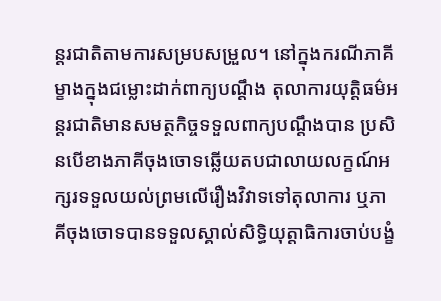ន្តរជាតិតាមការសម្របសម្រួល។ នៅក្នុងករណីភាគីម្ខាងក្នុងជម្លោះដាក់ពាក្យបណ្ដឹង តុលាការយុត្តិធម៌អន្តរជាតិមានសមត្ថកិច្ចទទួលពាក្យបណ្ដឹងបាន ប្រសិនបើខាងភាគីចុងចោទឆ្លើយតបជាលាយលក្ខណ៍អក្សរទទួលយល់ព្រមលើរឿងវិវាទទៅតុលាការ ឬភាគីចុងចោទបានទទួលស្គាល់សិទ្ធិយុត្តាធិការចាប់បង្ខំ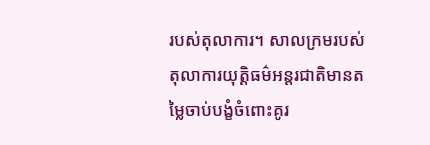របស់តុលាការ។ សាលក្រមរបស់តុលាការយុត្តិធម៌អន្តរជាតិមានតម្លៃចាប់បង្ខំចំពោះគូរ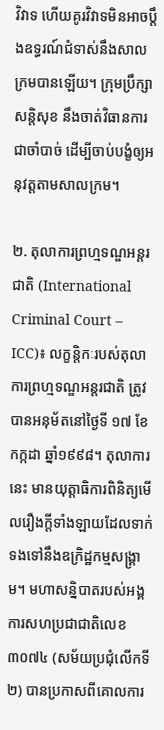វិវាទ ហើយគូរវិវាទមិនអាចប្តឹងឧទ្ធរណ៍ជំទាស់នឹងសាលក្រមបានឡើយ។ ក្រុមប្រឹក្សាសន្តិសុខ នឹងចាត់វិធានការជាចាំបាច់ ដើម្បីចាប់បង្ខំឲ្យអនុវត្តតាមសាលក្រម។

២. តុលាការព្រហ្មទណ្ឌអន្តរជាតិ (International Criminal Court – ICC)៖ លក្ខន្តិកៈរបស់តុលាការព្រហ្មទណ្ឌអន្តរជាតិ ត្រូវបានអនុម័តនៅថ្ងៃទី ១៧ ខែកក្កដា ឆ្នាំ១៩៩៨។ តុលាការនេះ មានយុត្តាធិការពិនិត្យមើលរឿងក្ដីទាំងឡាយដែលទាក់ទងទៅនឹងឧក្រិដ្ឋកម្មសង្គ្រាម។ មហាសន្និបាតរបស់អង្គការសហប្រជាជាតិលេខ ៣០៧៤ (សម័យប្រជុំលើកទី២) បានប្រកាសពីគោលការ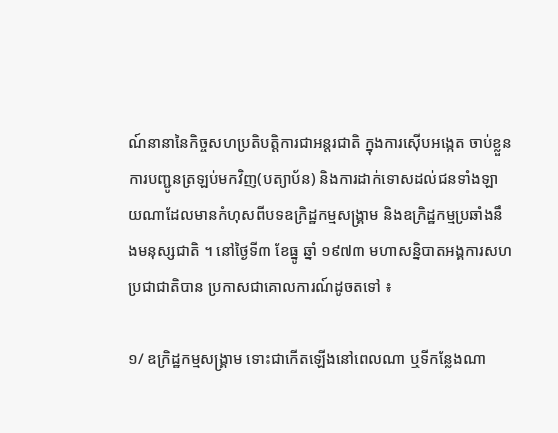ណ៍នានានៃកិច្ចសហប្រតិបត្តិការជាអន្តរជាតិ ក្នុងការស៊ើបអង្កេត ចាប់ខ្លួន ការបញ្ជូនត្រឡប់មកវិញ(បត្យាប័ន) និងការដាក់ទោសដល់ជនទាំងឡាយណាដែលមានកំហុសពីបទឧក្រិដ្ឋកម្មសង្គ្រាម និងឧក្រិដ្ឋកម្មប្រឆាំងនឹងមនុស្សជាតិ ។ នៅថ្ងៃទី៣ ខែធ្នូ ឆ្នាំ ១៩៧៣ មហាសន្និបាតអង្គការសហប្រជាជាតិបាន ប្រកាសជាគោលការណ៍ដូចតទៅ ៖

១/ ឧក្រិដ្ឋកម្មសង្គ្រាម ទោះជាកើតឡើងនៅពេលណា ឬទីកន្លែងណា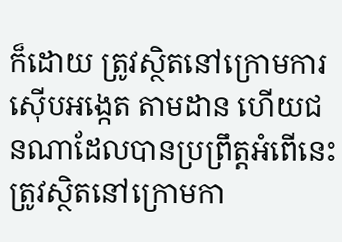ក៏ដោយ ត្រូវស្ថិតនៅក្រោមការស៊ើបអង្កេត តាមដាន ហើយជនណាដែលបានប្រព្រឹត្តអំពើនេះ ត្រូវស្ថិតនៅក្រោមកា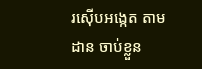រស៊ើបអង្កេត តាមដាន ចាប់ខ្លួន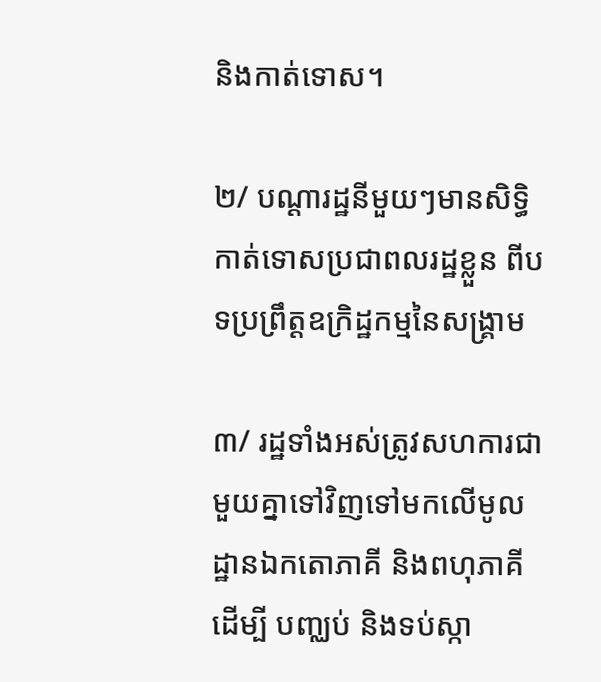និងកាត់ទោស។

២/ បណ្ដារដ្ឋនីមួយៗមានសិទ្ធិកាត់ទោសប្រជាពលរដ្ឋខ្លួន ពីបទប្រព្រឹត្តឧក្រិដ្ឋកម្មនៃសង្គ្រាម

៣/ រដ្ឋទាំងអស់ត្រូវសហការជាមួយគ្នាទៅវិញទៅមកលើមូលដ្ឋានឯកតោភាគី និងពហុភាគី ដើម្បី បញ្ឈប់ និងទប់ស្កា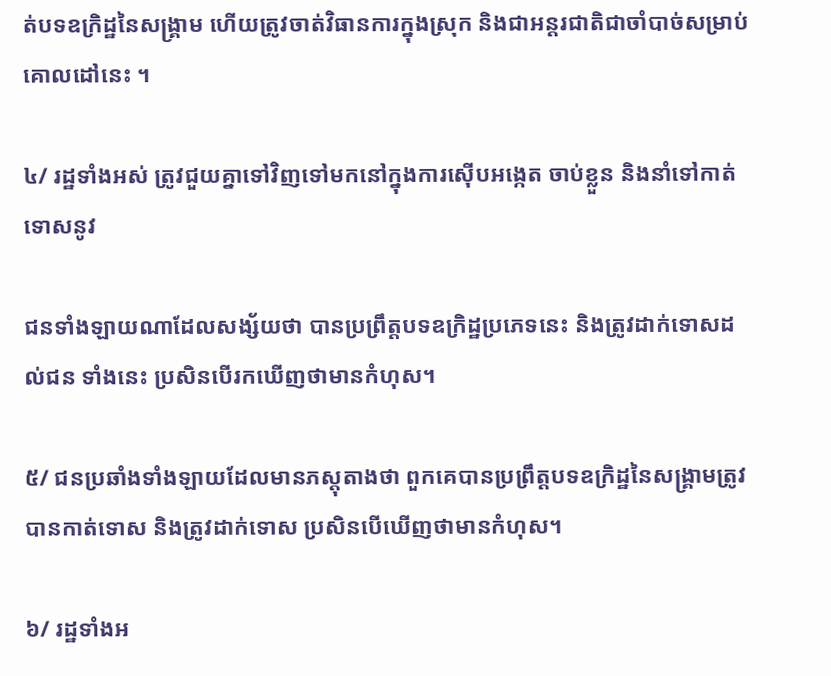ត់បទឧក្រិដ្ឋនៃសង្គ្រាម ហើយត្រូវចាត់វិធានការក្នុងស្រុក និងជាអន្តរជាតិជាចាំបាច់សម្រាប់គោលដៅនេះ ។

៤/ រដ្ឋទាំងអស់ ត្រូវជួយគ្នាទៅវិញទៅមកនៅក្នុងការស៊ើបអង្កេត ចាប់ខ្លួន និងនាំទៅកាត់ទោសនូវ

ជនទាំងឡាយណាដែលសង្ស័យថា បានប្រព្រឹត្តបទឧក្រិដ្ឋប្រភេទនេះ និងត្រូវដាក់ទោសដល់ជន ទាំងនេះ ប្រសិនបើរកឃើញថាមានកំហុស។

៥/ ជនប្រឆាំងទាំងឡាយដែលមានភស្តុតាងថា ពួកគេបានប្រព្រឹត្តបទឧក្រិដ្ឋនៃសង្គ្រាមត្រូវបានកាត់ទោស និងត្រូវដាក់ទោស ប្រសិនបើឃើញថាមានកំហុស។

៦/ រដ្ឋទាំងអ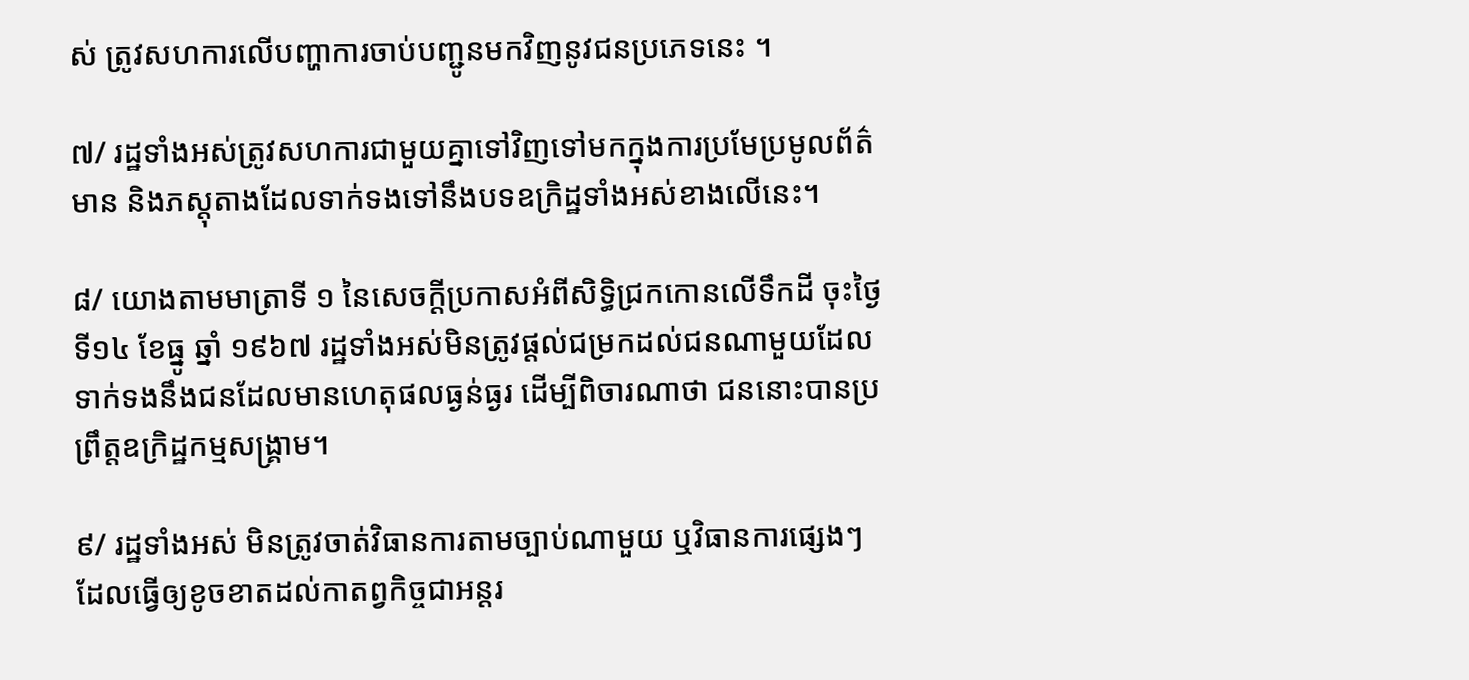ស់ ត្រូវសហការលើបញ្ហាការចាប់បញ្ជូនមកវិញនូវជនប្រភេទនេះ ។

៧/ រដ្ឋទាំងអស់ត្រូវសហការជាមួយគ្នាទៅវិញទៅមកក្នុងការប្រមែប្រមូលព័ត៌មាន និងភស្តុតាងដែលទាក់ទងទៅនឹងបទឧក្រិដ្ឋទាំងអស់ខាងលើនេះ។

៨/ យោងតាមមាត្រាទី ១ នៃសេចក្ដីប្រកាសអំពីសិទ្ធិជ្រកកោនលើទឹកដី ចុះថ្ងៃ ទី១៤ ខែធ្នូ ឆ្នាំ ១៩៦៧ រដ្ឋទាំងអស់មិនត្រូវផ្ដល់ជម្រកដល់ជនណាមួយដែលទាក់ទងនឹងជនដែលមានហេតុផលធ្ងន់ធ្ងរ ដើម្បីពិចារណាថា ជននោះបានប្រព្រឹត្តឧក្រិដ្ឋកម្មសង្គ្រាម។

៩/ រដ្ឋទាំងអស់ មិនត្រូវចាត់វិធានការតាមច្បាប់ណាមួយ ឬវិធានការផ្សេងៗដែលធ្វើឲ្យខូចខាតដល់កាតព្វកិច្ចជាអន្តរ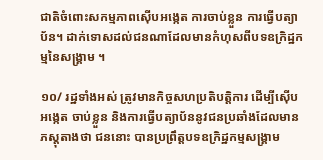ជាតិចំពោះសកម្មភាពស៊ើបអង្កេត ការចាប់ខ្លួន ការធ្វើបត្យាប័ន។ ដាក់ទោសដល់ជនណាដែលមានកំហុសពីបទឧក្រិដ្ឋកម្មនៃសង្គ្រាម ។

១០/ រដ្ឋទាំងអស់ ត្រូវមានកិច្ចសហប្រតិបត្តិការ ដើម្បីស៊ើបអង្កេត ចាប់ខ្លួន និងការធ្វើបត្យាប័ននូវជនប្រឆាំងដែលមានភស្តុតាងថា ជននោះ បានប្រព្រឹត្តបទឧក្រិដ្ឋកម្មសង្គ្រាម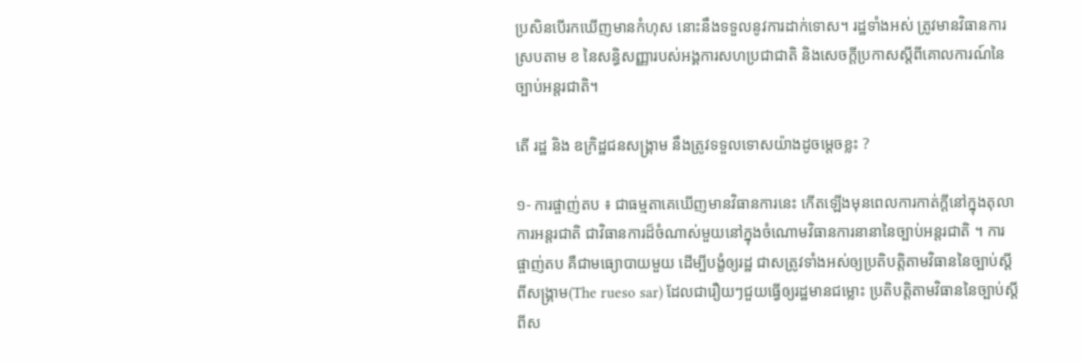ប្រសិនបើរកឃើញមានកំហុស នោះនឹងទទួលនូវការដាក់ទោស។ រដ្ឋទាំងអស់ ត្រូវមានវិធានការស្របតាម ខ នៃសន្ធិសញ្ញារបស់អង្គការសហប្រជាជាតិ និងសេចក្ដីប្រកាសស្ដីពីគោលការណ៍នៃច្បាប់អន្តរជាតិ។

តើ រដ្ឋ និង ឧក្រិដ្ឋជនសង្គ្រាម នឹងត្រូវទទួលទោសយ៉ាងដូចម្ដេចខ្លះ ?

១- ការផ្ចាញ់តប ៖ ជាធម្មតាគេឃើញមានវិធានការនេះ កើតឡើងមុនពេលការកាត់ក្ដីនៅក្នុងតុលាការអន្តរជាតិ ជាវិធានការដ៏ចំណាស់មួយនៅក្នុងចំណោមវិធានការនានានៃច្បាប់អន្តរជាតិ ។ ការផ្ចាញ់តប គឺជាមធ្យោបាយមួយ ដើម្បីបង្ខំឲ្យរដ្ឋ ជាសត្រូវទាំងអស់ឲ្យប្រតិបត្តិតាមវិធាននៃច្បាប់ស្ដីពីសង្គ្រាម(The rueso sar) ដែលជារឿយៗជួយធ្វើឲ្យរដ្ឋមានជម្លោះ ប្រតិបត្តិតាមវិធាននៃច្បាប់ស្តីពីស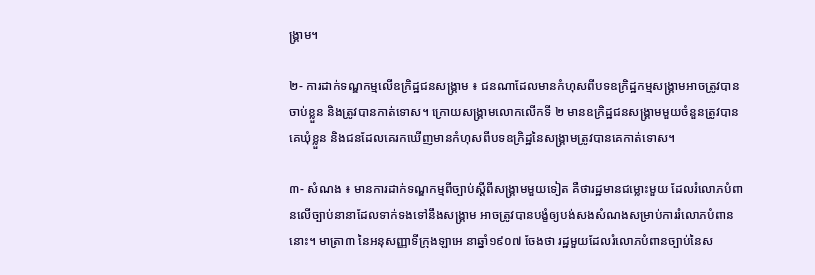ង្គ្រាម។

២- ការដាក់ទណ្ឌកម្មលើឧក្រិដ្ឋជនសង្គ្រាម ៖ ជនណាដែលមានកំហុសពីបទឧក្រិដ្ឋកម្មសង្គ្រាមអាចត្រូវបានចាប់ខ្លួន និងត្រូវបានកាត់ទោស។ ក្រោយសង្គ្រាមលោកលើកទី ២ មានឧក្រិដ្ឋជនសង្គ្រាមមួយចំនួនត្រូវបានគេឃុំខ្លួន និងជនដែលគេរកឃើញមានកំហុសពីបទឧក្រិដ្ឋនៃសង្គ្រាមត្រូវបានគេកាត់ទោស។

៣- សំណង ៖ មានការដាក់ទណ្ឌកម្មពីច្បាប់ស្ដីពីសង្គ្រាមមួយទៀត គឺថារដ្ឋមានជម្លោះមួយ ដែលរំលោភបំពានលើច្បាប់នានាដែលទាក់ទងទៅនឹងសង្គ្រាម អាចត្រូវបានបង្ខំឲ្យបង់សងសំណងសម្រាប់ការរំលោភបំពាននោះ។ មាត្រា៣ នៃអនុសញ្ញាទីក្រុងឡាអេ នាឆ្នាំ១៩០៧ ចែងថា រដ្ឋមួយដែលរំលោភបំពានច្បាប់នៃស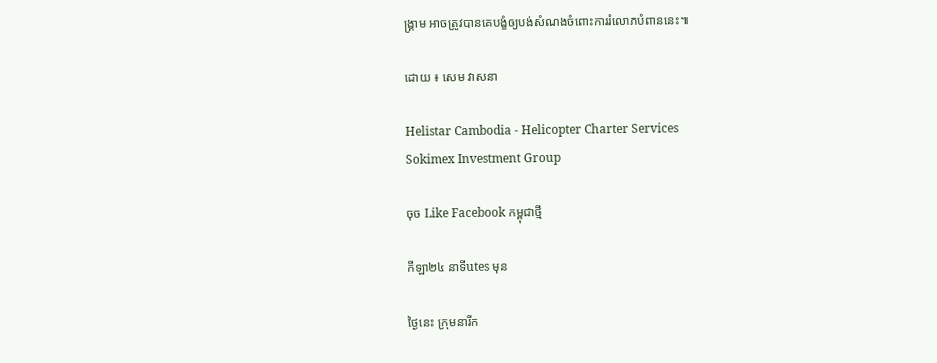ង្គ្រាម អាចត្រូវបានគេបង្ខំឲ្យបង់សំណងចំពោះការរំលោភបំពាននេះ៕

ដោយ ៖ សេម វាសនា

Helistar Cambodia - Helicopter Charter Services
Sokimex Investment Group

ចុច Like Facebook កម្ពុជាថ្មី

កីឡា២៤ នាទីutes មុន

ថ្ងៃនេះ ក្រុមនារីក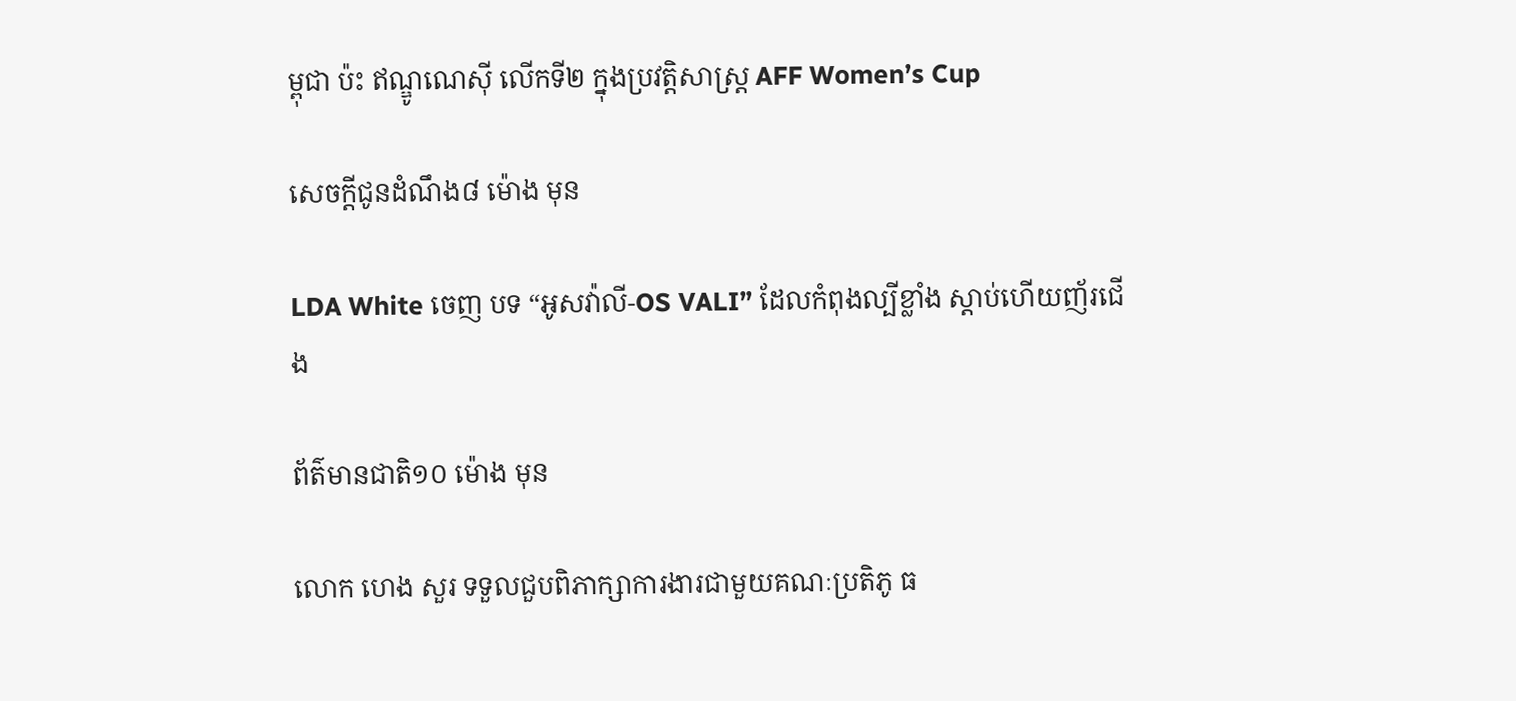ម្ពុជា ប៉ះ ឥណ្ឌូណេស៊ី លើកទី២ ក្នុងប្រវត្តិសាស្ត្រ AFF Women’s Cup

សេចក្ដីជូនដំណឹង៨ ម៉ោង មុន

LDA White ចេញ បទ “អូសវ៉ាលី-OS VALI” ដែលកំពុងល្បីខ្លាំង ស្ដាប់ហើយញ័រជើង

ព័ត៌មានជាតិ១០ ម៉ោង មុន

លោក ហេង សួរ ទទួលជួបពិភាក្សាការងារជាមួយគណៈប្រតិភូ ធ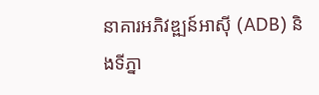នាគារអភិវឌ្ឍន៍អាស៊ី (ADB) និងទីភ្នា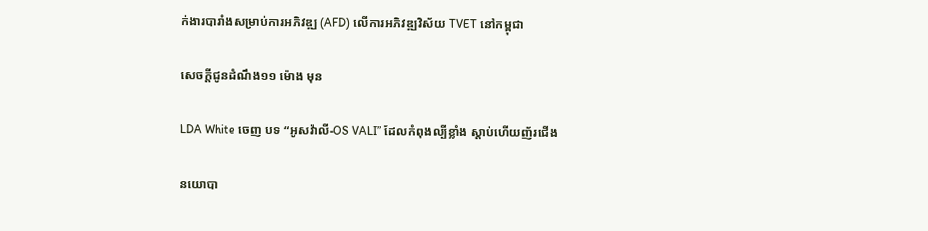ក់ងារបារាំងសម្រាប់ការអភិវឌ្ឍ (AFD) លើការអភិវឌ្ឍវិស័យ TVET នៅកម្ពុជា

សេចក្ដីជូនដំណឹង១១ ម៉ោង មុន

LDA White ចេញ បទ “អូសវ៉ាលី-OS VALI” ដែលកំពុងល្បីខ្លាំង ស្ដាប់ហើយញ័រជើង

នយោបា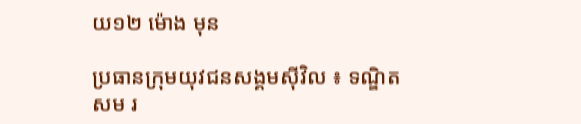យ១២ ម៉ោង មុន

ប្រធានក្រុមយុវជនសង្គមស៊ីវិល ៖ ទណ្ឌិត សម រ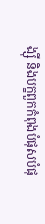ង្ស៊ី និងបក្ខពួកកំពុងបំផុសបំផុ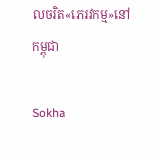លចរិត«ភេរវកម្ម»នៅកម្ពុជា

Sokha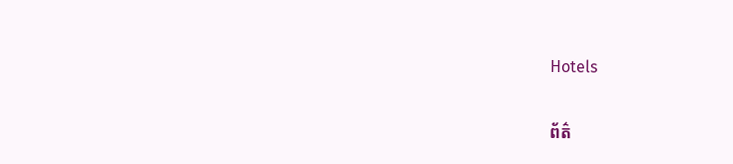Hotels

ព័ត៌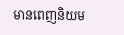មានពេញនិយម